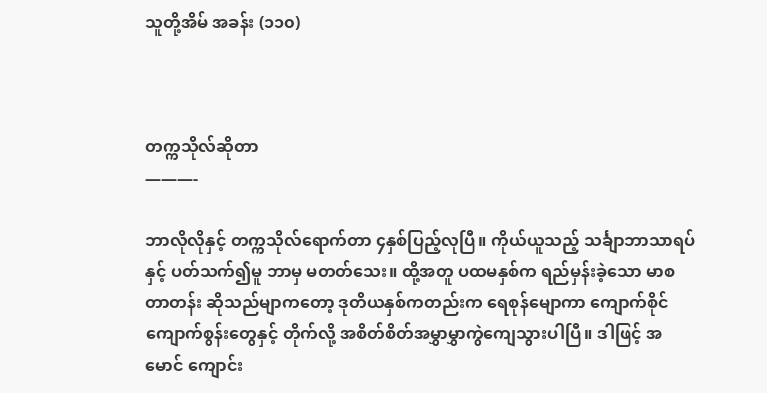သူတို့အိမ် အခန်း (၁၁၀)



တက္ကသိုလ်ဆိုတာ
———-

ဘာလိုလိုနှင့် တက္ကသိုလ်ရောက်တာ ၄နှစ်ပြည့်လုပြီ။ ကိုယ်ယူသည့် သင်္ချာဘာသာရပ်နှင့် ပတ်သက်၍မူ ဘာမှ မတတ်သေး။ ထို့အတူ ပထမနှစ်က ရည်မှန်းခဲ့သော မာစတာတန်း ဆိုသည်မျာကတော့ ဒုတိယနှစ်ကတည်းက ရေစုန်မျောကာ ကျောက်စိုင်ကျောက်စွန်းတွေနှင့် တိုက်လို့ အစိတ်စိတ်အမွှာမွှာကွဲကျေသွားပါပြီ။ ဒါဖြင့် အမောင် ကျောင်း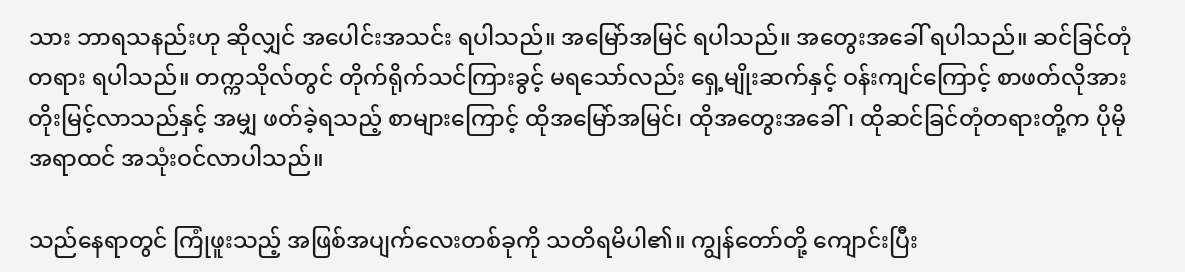သား ဘာရသနည်းဟု ဆိုလျှင် အပေါင်းအသင်း ရပါသည်။ အမြော်အမြင် ရပါသည်။ အတွေးအခေါ် ရပါသည်။ ဆင်ခြင်တုံတရား ရပါသည်။ တက္ကသိုလ်တွင် တိုက်ရိုက်သင်ကြားခွင့် မရသော်လည်း ရှေ့မျိုးဆက်နှင့် ဝန်းကျင်ကြောင့် စာဖတ်လိုအား တိုးမြင့်လာသည်နှင့် အမျှ ဖတ်ခဲ့ရသည့် စာများကြောင့် ထိုအမြော်အမြင်၊ ထိုအတွေးအခေါ်၊ ထိုဆင်ခြင်တုံတရားတို့က ပိုမို အရာထင် အသုံးဝင်လာပါသည်။

သည်နေရာတွင် ကြုံဖူးသည့် အဖြစ်အပျက်လေးတစ်ခုကို သတိရမိပါ၏။ ကျွန်တော်တို့ ကျောင်းပြီး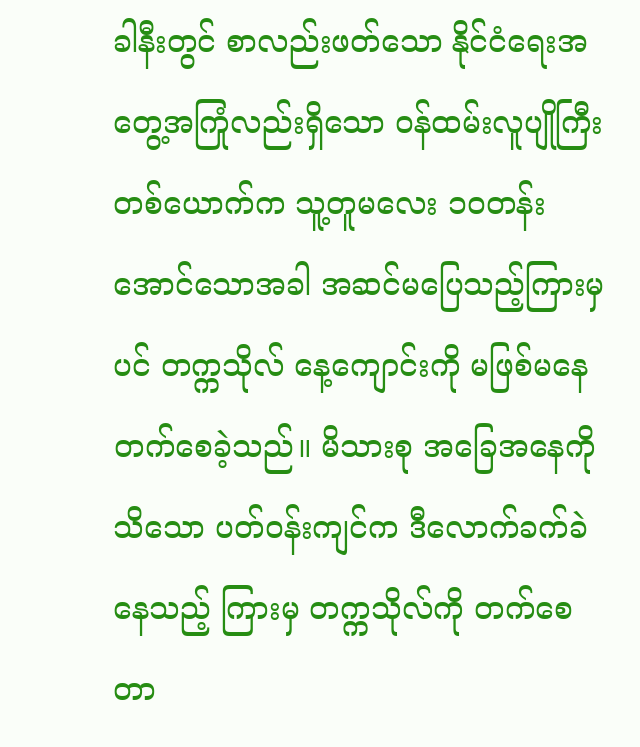ခါနီးတွင် စာလည်းဖတ်သော နိုင်ငံရေးအတွေ့အကြုံလည်းရှိသော ဝန်ထမ်းလူပျိုကြီး တစ်ယောက်က သူ့တူမလေး ၁၀တန်း အောင်သောအခါ အဆင်မပြေသည့်ကြားမှပင် တက္ကသိုလ် နေ့ကျောင်းကို မဖြစ်မနေ တက်စေခဲ့သည်။ မိသားစု အခြေအနေကို သိသော ပတ်ဝန်းကျင်က ဒီလောက်ခက်ခဲနေသည့် ကြားမှ တက္ကသိုလ်ကို တက်စေတာ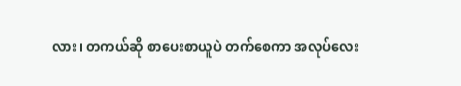လား၊ တကယ်ဆို စာပေးစာယူပဲ တက်စေကာ အလုပ်လေး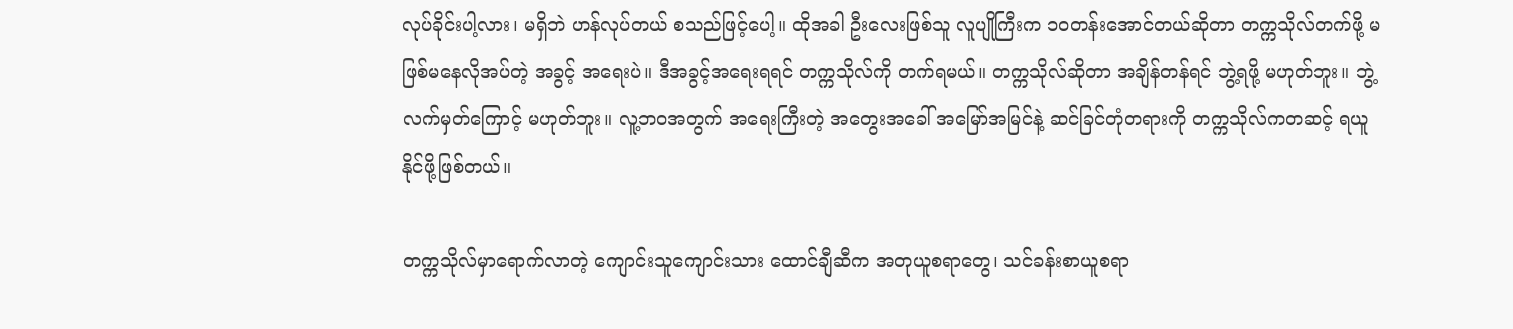လုပ်ခိုင်းပါ့လား၊ မရှိဘဲ ဟန်လုပ်တယ် စသည်ဖြင့်ပေါ့။ ထိုအခါ ဦးလေးဖြစ်သူ လူပျိုကြီးက ၁၀တန်းအောင်တယ်ဆိုတာ တက္ကသိုလ်တက်ဖို့ မဖြစ်မနေလိုအပ်တဲ့ အခွင့် အရေးပဲ။ ဒီအခွင့်အရေးရရင် တက္ကသိုလ်ကို တက်ရမယ်။ တက္ကသိုလ်ဆိုတာ အချိန်တန်ရင် ဘွဲ့ရဖို့ မဟုတ်ဘူး။ ဘွဲ့လက်မှတ်ကြောင့် မဟုတ်ဘူး။ လူ့ဘဝအတွက် အရေးကြီးတဲ့ အတွေးအခေါ် အမြော်အမြင်နဲ့ ဆင်ခြင်တုံတရားကို တက္ကသိုလ်ကတဆင့် ရယူနိုင်ဖို့ဖြစ်တယ်။

တက္ကသိုလ်မှာရောက်လာတဲ့ ကျောင်းသူကျောင်းသား ထောင်ချီဆီက အတုယူစရာတွေ၊ သင်ခန်းစာယူစရာ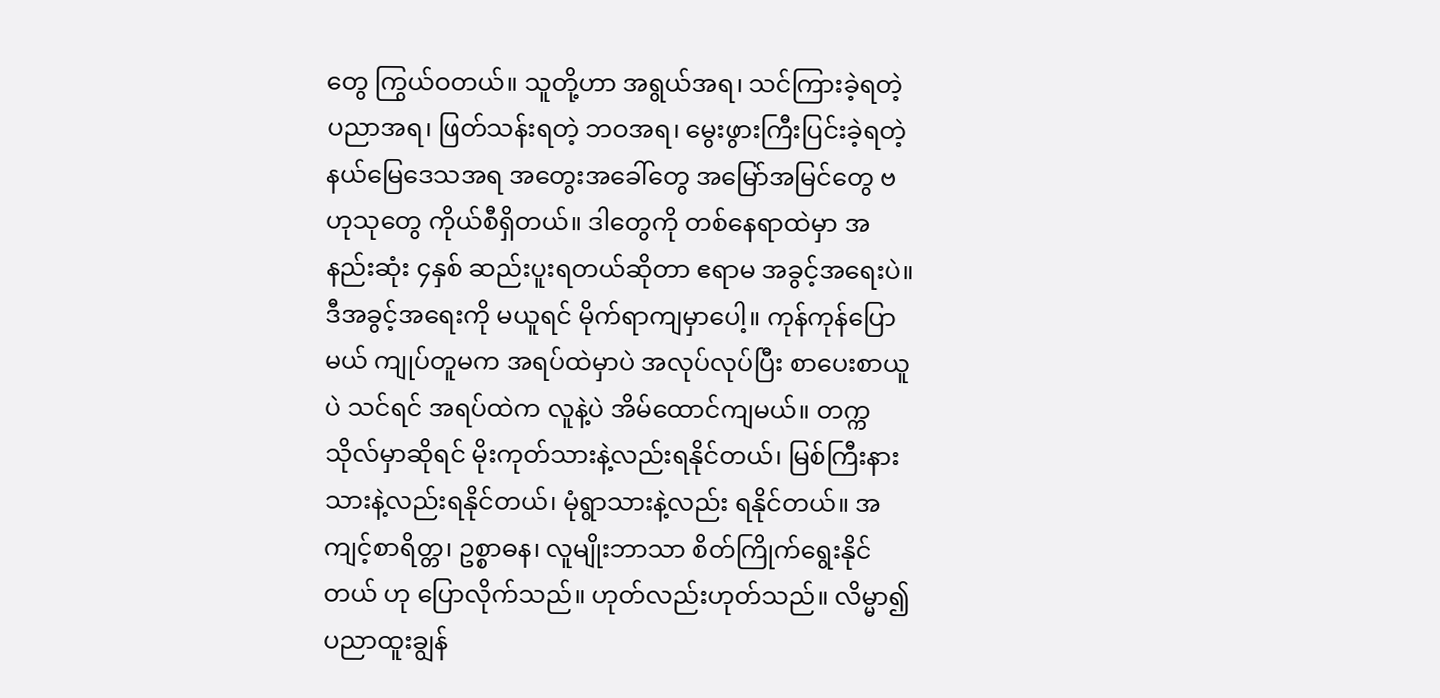တွေ ကြွယ်ဝတယ်။ သူတို့ဟာ အရွယ်အရ၊ သင်ကြားခဲ့ရတဲ့ ပညာအရ၊ ဖြတ်သန်းရတဲ့ ဘဝအရ၊ မွေးဖွားကြီးပြင်းခဲ့ရတဲ့ နယ်မြေဒေသအရ အတွေးအခေါ်တွေ အမြော်အမြင်တွေ ဗဟုသုတွေ ကိုယ်စီရှိတယ်။ ဒါတွေကို တစ်နေရာထဲမှာ အနည်းဆုံး ၄နှစ် ဆည်းပူးရတယ်ဆိုတာ ဧရာမ အခွင့်အရေးပဲ။ ဒီအခွင့်အရေးကို မယူရင် မိုက်ရာကျမှာပေါ့။ ကုန်ကုန်ပြောမယ် ကျုပ်တူမက အရပ်ထဲမှာပဲ အလုပ်လုပ်ပြီး စာပေးစာယူပဲ သင်ရင် အရပ်ထဲက လူနဲ့ပဲ အိမ်ထောင်ကျမယ်။ တက္ကသိုလ်မှာဆိုရင် မိုးကုတ်သားနဲ့လည်းရနိုင်တယ်၊ မြစ်ကြီးနားသားနဲ့လည်းရနိုင်တယ်၊ မုံရွာသားနဲ့လည်း ရနိုင်တယ်။ အကျင့်စာရိတ္တ၊ ဥစ္စာဓန၊ လူမျိုးဘာသာ စိတ်ကြိုက်ရွေးနိုင်တယ် ဟု ပြောလိုက်သည်။ ဟုတ်လည်းဟုတ်သည်။ လိမ္မာ၍ ပညာထူးချွန်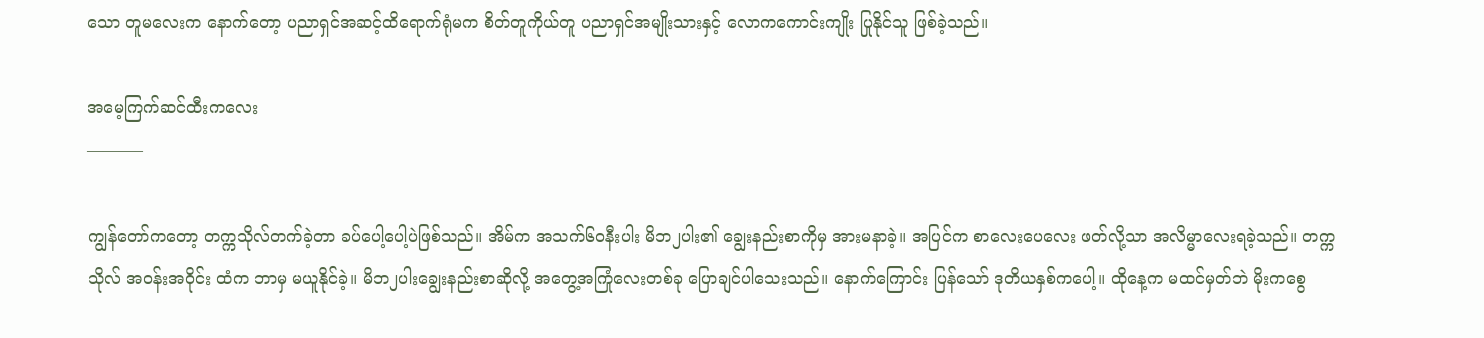သော တူမလေးက နောက်တော့ ပညာရှင်အဆင့်ထိရောက်ရုံမက စိတ်တူကိုယ်တူ ပညာရှင်အမျိုးသားနှင့် လောကကောင်းကျိုး ပြုနိုင်သူ ဖြစ်ခဲ့သည်။

အမေ့ကြက်ဆင်ထီးကလေး
———–

ကျွန်တော်ကတော့ တက္ကသိုလ်တက်ခဲ့တာ ခပ်ပေါ့ပေါ့ပဲဖြစ်သည်။ အိမ်က အသက်၆၀နီးပါး မိဘ၂ပါး၏ ချွေးနည်းစာကိုမှ အားမနာခဲ့။ အပြင်က စာလေးပေလေး ဖတ်လို့သာ အလိမ္မာလေးရခဲ့သည်။ တက္ကသိုလ် အဝန်းအဝိုင်း ထံက ဘာမှ မယူနိုင်ခဲ့။ မိဘ၂ပါးချွေးနည်းစာဆိုလို့ အတွေ့အကြုံလေးတစ်ခု ပြောချင်ပါသေးသည်။ နောက်ကြောင်း ပြန်သော် ဒုတိယနှစ်ကပေါ့။ ထိုနေ့က မထင်မှတ်ဘဲ မိုးကစွေ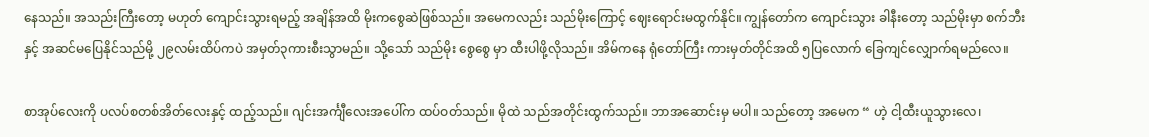နေသည်။ အသည်းကြီးတော့ မဟုတ် ကျောင်းသွားရမည့် အချိန်အထိ မိုးကစွေဆဲဖြစ်သည်။ အမေကလည်း သည်မိုးကြောင့် ဈေးရောင်းမထွက်နိုင်။ ကျွန်တော်က ကျောင်းသွား ခါနီးတော့ သည်မိုးမှာ စက်ဘီးနှင့် အဆင်မပြေနိုင်သည်မို့ ၂၉လမ်းထိပ်ကပဲ အမှတ်၃ကားစီးသွာမည်။ သို့သော် သည်မိုး စွေစွေ မှာ ထီးပါဖို့လိုသည်။ အိမ်ကနေ ရုံတော်ကြီး ကားမှတ်တိုင်အထိ ၅ပြလောက် ခြေကျင်လျှောက်ရမည်လေ။

စာအုပ်လေးကို ပလပ်စတစ်အိတ်လေးနှင့် ထည့်သည်။ ဂျင်းအင်္ကျီလေးအပေါ်က ထပ်ဝတ်သည်။ မိုထဲ သည်အတိုင်းထွက်သည်။ ဘာအဆောင်းမှ မပါ။ သည်တော့ အမေက “ ဟဲ့ ငါ့ထီးယူသွားလေ၊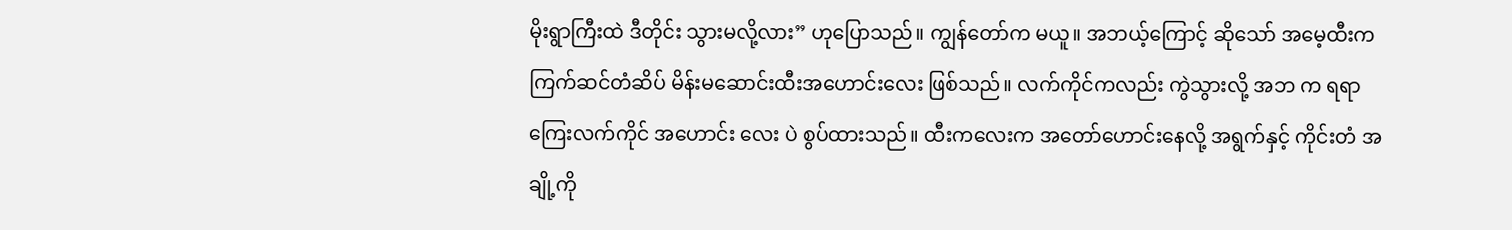မိုးရွာကြီးထဲ ဒီတိုင်း သွားမလို့လား” ဟုပြောသည်။ ကျွန်တော်က မယူ။ အဘယ့်ကြောင့် ဆိုသော် အမေ့ထီးက ကြက်ဆင်တံဆိပ် မိန်းမဆောင်းထီးအဟောင်းလေး ဖြစ်သည်။ လက်ကိုင်ကလည်း ကွဲသွားလို့ အဘ က ရရာ ကြေးလက်ကိုင် အဟောင်း လေး ပဲ စွပ်ထားသည်။ ထီးကလေးက အတော်ဟောင်းနေလို့ အရွက်နှင့် ကိုင်းတံ အချို့ကို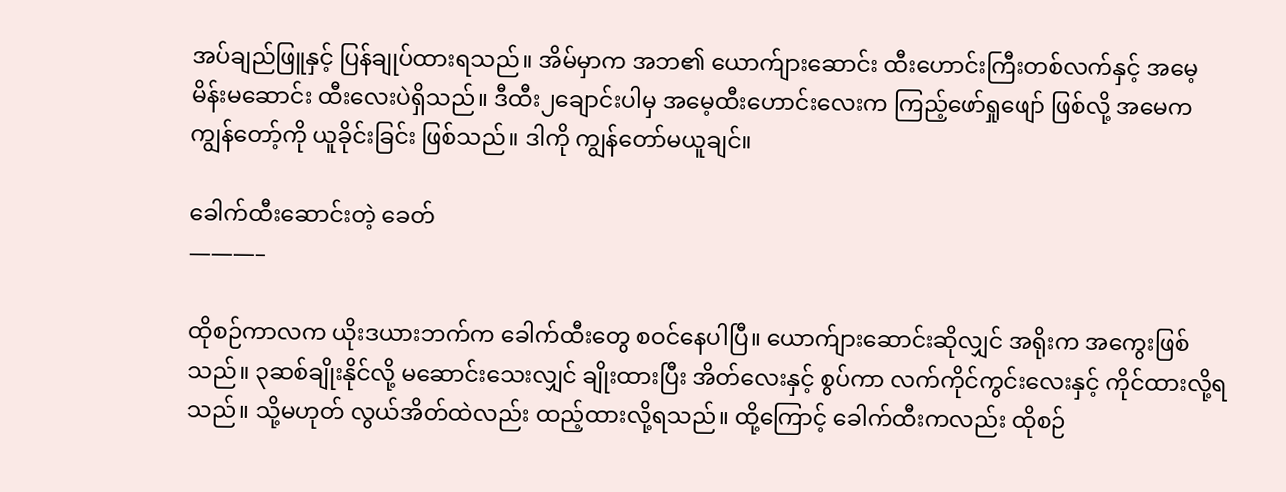အပ်ချည်ဖြူနှင့် ပြန်ချုပ်ထားရသည်။ အိမ်မှာက အဘ၏ ယောက်ျားဆောင်း ထီးဟောင်းကြီးတစ်လက်နှင့် အမေ့ မိန်းမဆောင်း ထီးလေးပဲရှိသည်။ ဒီထီး၂ချောင်းပါမှ အမေ့ထီးဟောင်းလေးက ကြည့်ဖော်ရှုဖျော် ဖြစ်လို့ အမေက ကျွန်တော့်ကို ယူခိုင်းခြင်း ဖြစ်သည်။ ဒါကို ကျွန်တော်မယူချင်။

ခေါက်ထီးဆောင်းတဲ့ ခေတ်
———–

ထိုစဉ်ကာလက ယိုးဒယားဘက်က ခေါက်ထီးတွေ စဝင်နေပါပြီ။ ယောက်ျားဆောင်းဆိုလျှင် အရိုးက အကွေးဖြစ်သည်။ ၃ဆစ်ချိုးနိုင်လို့ မဆောင်းသေးလျှင် ချိုးထားပြီး အိတ်လေးနှင့် စွပ်ကာ လက်ကိုင်ကွင်းလေးနှင့် ကိုင်ထားလို့ရသည်။ သို့မဟုတ် လွယ်အိတ်ထဲလည်း ထည့်ထားလို့ရသည်။ ထို့ကြောင့် ခေါက်ထီးကလည်း ထိုစဉ်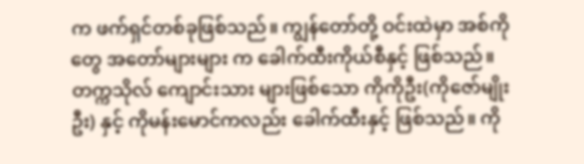က ဖက်ရှင်တစ်ခုဖြစ်သည်။ ကျွန်တော်တို့ ဝင်းထဲမှာ အစ်ကိုတွေ အတော်များများ က ခေါက်ထီးကိုယ်စီနှင့် ဖြစ်သည်။ တက္ကသိုလ် ကျောင်းသား များဖြစ်သော ကိုကိုဦး(ကိုဇော်မျိုးဦး) နှင့် ကိုမန်းမောင်ကလည်း ခေါက်ထီးနှင့် ဖြစ်သည်။ ကို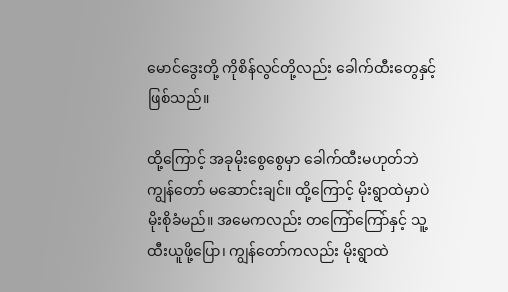မောင်ဒွေးတို့ ကိုစိန်လွင်တို့လည်း ခေါက်ထီးတွေနှင့် ဖြစ်သည်။

ထို့ကြောင့် အခုမိုးစွေစွေမှာ ခေါက်ထီးမဟုတ်ဘဲ ကျွန်တော် မဆောင်းချင်။ ထို့ကြောင့် မိုးရွာထဲမှာပဲ မိုးစိုခံမည်။ အမေကလည်း တကြော်ကြော်နှင့် သူ့ထီးယူဖို့ပြော၊ ကျွန်တော်ကလည်း မိုးရွာထဲ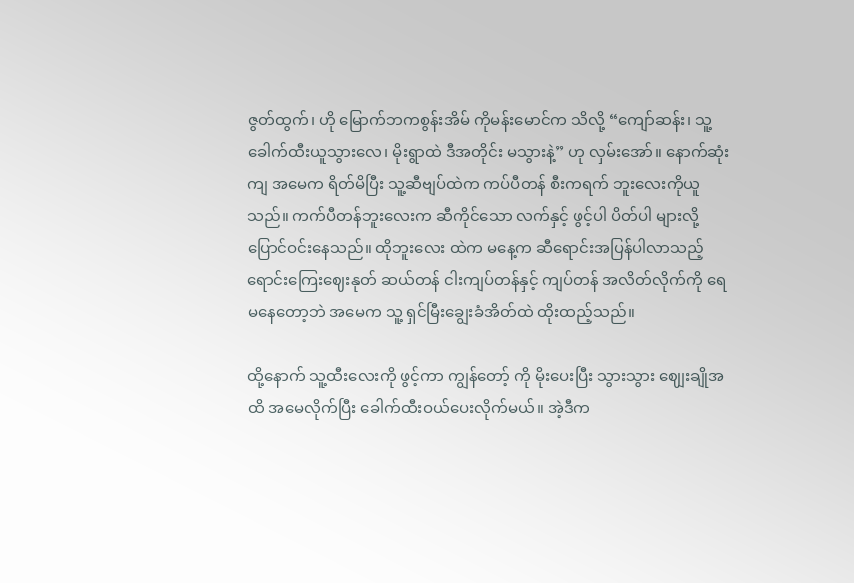ဇွတ်ထွက်၊ ဟို မြောက်ဘကစွန်းအိမ် ကိုမန်းမောင်က သိလို့ “ကျော်ဆန်း၊ သူ့ခေါက်ထီးယူသွားလေ၊ မိုးရွာထဲ ဒီအတိုင်း မသွားနဲ့” ဟု လှမ်းအော်။ နောက်ဆုံးကျ အမေက ရိတ်မိပြီး သူ့ဆီဗျပ်ထဲက ကပ်ပီတန် စီးကရက် ဘူးလေးကိုယူသည်။ ကက်ပီတန်ဘူးလေးက ဆီကိုင်သော လက်နှင့် ဖွင့်ပါ ပိတ်ပါ များလို့ ပြောင်ဝင်းနေသည်။ ထိုဘူးလေး ထဲက မနေ့က ဆီရောင်းအပြန်ပါလာသည့် ရောင်းကြေးဈေးနုတ် ဆယ်တန် ငါးကျပ်တန်နှင့် ကျပ်တန် အလိတ်လိုက်ကို ရေမနေတော့ဘဲ အမေက သူ့ ရှင်မြီးချွေးခံအိတ်ထဲ ထိုးထည့်သည်။

ထို့နောက် သူ့ထီးလေးကို ဖွင့်ကာ ကျွန်တော့် ကို မိုးပေးပြီး သွားသွား ဈျေးချိုအထိ အမေလိုက်ပြီး ခေါက်ထီးဝယ်ပေးလိုက်မယ်။ အဲ့ဒီက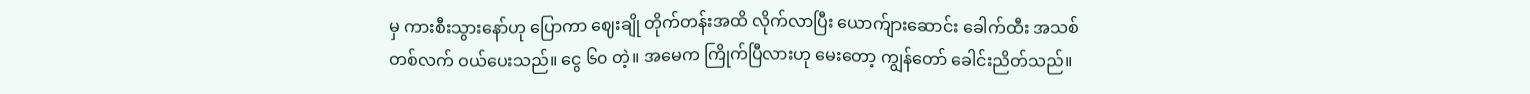မှ ကားစီးသွားနော်ဟု ပြောကာ ဈေးချို တိုက်တန်းအထိ လိုက်လာပြီး ယောက်ျားဆောင်း ခေါက်ထီး အသစ် တစ်လက် ဝယ်ပေးသည်။ ငွေ ၆၀ တဲ့။ အမေက ကြိုက်ပြီလားဟု မေးတော့ ကျွန်တော် ခေါင်းညိတ်သည်။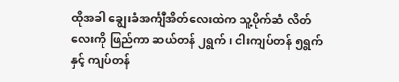ထိုအခါ ချွေးခံအင်္ကျီအိတ်လေးထဲက သူ့ပိုက်ဆံ လိတ် လေးကို ဖြည်ကာ ဆယ်တန် ၂ရွက်၊ ငါးကျပ်တန် ၅ရွက်နှင့် ကျပ်တန်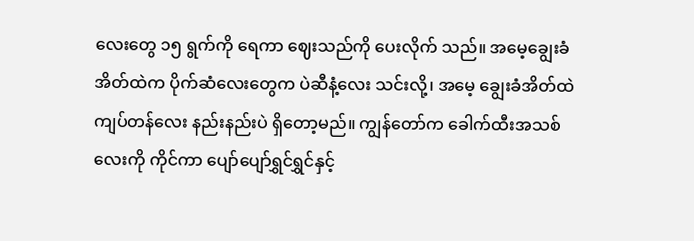လေးတွေ ၁၅ ရွက်ကို ရေကာ ဈေးသည်ကို ပေးလိုက် သည်။ အမေ့ချွေးခံအိတ်ထဲက ပိုက်ဆံလေးတွေက ပဲဆီနံ့လေး သင်းလို့၊ အမေ့ ချွေးခံအိတ်ထဲ ကျပ်တန်လေး နည်းနည်းပဲ ရှိတော့မည်။ ကျွန်တော်က ခေါက်ထီးအသစ်လေးကို ကိုင်ကာ ပျော်ပျော်ရွှင်ရွှင်နှင့်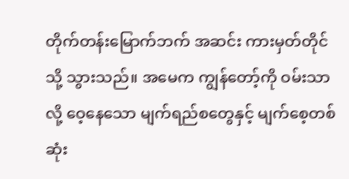တိုက်တန်းမြောက်ဘက် အဆင်း ကားမှတ်တိုင်သို့ သွားသည်။ အမေက ကျွန်တော့်ကို ဝမ်းသာလို့ ဝေ့နေသော မျက်ရည်စတွေနှင့် မျက်စေ့တစ်ဆုံး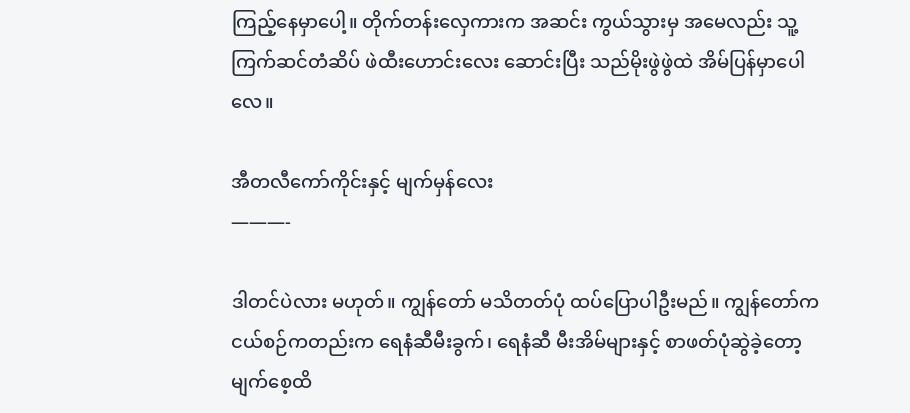ကြည့်နေမှာပေါ့။ တိုက်တန်းလှေကားက အဆင်း ကွယ်သွားမှ အမေလည်း သူ့ ကြက်ဆင်တံဆိပ် ဖဲထီးဟောင်းလေး ဆောင်းပြီး သည်မိုးဖွဲဖွဲထဲ အိမ်ပြန်မှာပေါလေ။

အီတလီကော်ကိုင်းနှင့် မျက်မှန်လေး
———-

ဒါတင်ပဲလား မဟုတ်။ ကျွန်တော် မသိတတ်ပုံ ထပ်ပြောပါဦးမည်။ ကျွန်တော်က ငယ်စဉ်ကတည်းက ရေနံဆီမီးခွက်၊ ရေနံဆီ မီးအိမ်များနှင့် စာဖတ်ပုံဆွဲခဲ့တော့ မျက်စေ့ထိ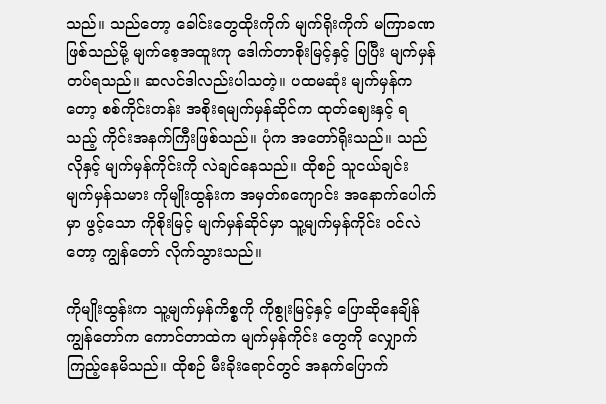သည်။ သည်တော့ ခေါင်းတွေထိုးကိုက် မျက်ရိုးကိုက် မကြာခဏ ဖြစ်သည်မို့ မျက်စေ့အထူးကု ဒေါက်တာစိုးမြင့်နှင့် ပြပြီး မျက်မှန် တပ်ရသည်။ ဆလင်ဒါလည်းပါသတဲ့။ ပထမဆုံး မျက်မှန်ကတော့ စစ်ကိုင်းတန်း အစိုးရမျက်မှန်ဆိုင်က ထုတ်ဈေးနှင့် ရသည့် ကိုင်းအနက်ကြီးဖြစ်သည်။ ပုံက အတော်ရိုးသည်။ သည်လိုနှင့် မျက်မှန်ကိုင်းကို လဲချင်နေသည်။ ထိုစဉ် သူငယ်ချင်း မျက်မှန်သမား ကိုမျိုးထွန်းက အမှတ်၈ကျောင်း အနောက်ပေါက်မှာ ဖွင့်သော ကိုစိုးမြင့် မျက်မှန်ဆိုင်မှာ သူ့မျက်မှန်ကိုင်း ဝင်လဲတော့ ကျွန်တော် လိုက်သွားသည်။

ကိုမျိုးထွန်းက သူ့မျက်မှန်ကိစ္စကို ကိုစွုးမြင့်နှင့် ပြောဆိုနေချိန် ကျွန်တော်က ကောင်တာထဲက မျက်မှန်ကိုင်း တွေကို လျှောက်ကြည့်နေမိသည်။ ထိုစဉ် မီးခိုးရောင်တွင် အနက်ပြောက်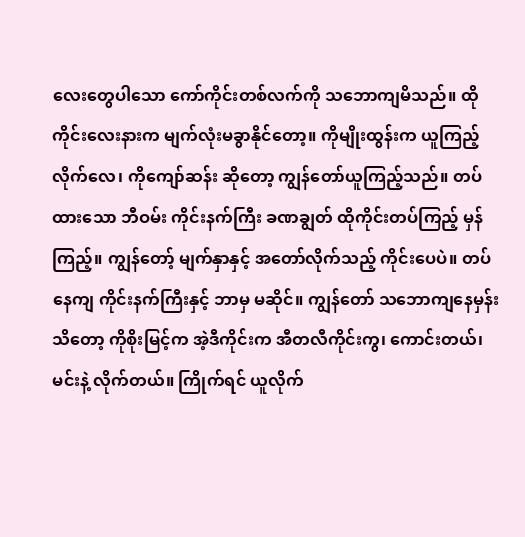လေးတွေပါသော ကော်ကိုင်းတစ်လက်ကို သဘောကျမိသည်။ ထိုကိုင်းလေးနားက မျက်လုံးမခွာနိုင်တော့။ ကိုမျိုးထွန်းက ယူကြည့်လိုက်လေ၊ ကိုကျော်ဆန်း ဆိုတော့ ကျွန်တော်ယူကြည့်သည်။ တပ်ထားသော ဘီဝမ်း ကိုင်းနက်ကြီး ခဏချွတ် ထိုကိုင်းတပ်ကြည့် မှန်ကြည့်။ ကျွန်တော့် မျက်နှာနှင့် အတော်လိုက်သည့် ကိုင်းပေပဲ။ တပ်နေကျ ကိုင်းနက်ကြီးနှင့် ဘာမှ မဆိုင်။ ကျွန်တော် သဘောကျနေမှန်းသိတော့ ကိုစိုးမြင့်က အဲ့ဒီကိုင်းက အီတလီကိုင်းကွ၊ ကောင်းတယ်၊ မင်းနဲ့ လိုက်တယ်။ ကြိုက်ရင် ယူလိုက်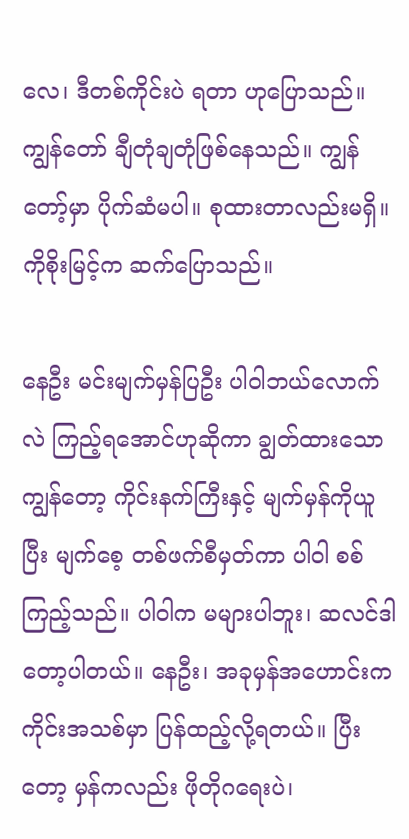လေ၊ ဒီတစ်ကိုင်းပဲ ရတာ ဟုပြောသည်။ ကျွန်တော် ချီတုံချတုံဖြစ်နေသည်။ ကျွန်တော့်မှာ ပိုက်ဆံမပါ။ စုထားတာလည်းမရှိ။ ကိုစိုးမြင့်က ဆက်ပြောသည်။

နေဦး မင်းမျက်မှန်ပြဦး ပါဝါဘယ်လောက်လဲ ကြည့်ရအောင်ဟုဆိုကာ ချွတ်ထားသော ကျွန်တော့ ကိုင်းနက်ကြီးနှင့် မျက်မှန်ကိုယူပြီး မျက်စေ့ တစ်ဖက်စီမှတ်ကာ ပါဝါ စစ်ကြည့်သည်။ ပါဝါက မများပါဘူး၊ ဆလင်ဒါတော့ပါတယ်။ နေဦး၊ အခုမှန်အဟောင်းက ကိုင်းအသစ်မှာ ပြန်ထည့်လို့ရတယ်။ ပြီးတော့ မှန်ကလည်း ဖိုတိုဂရေးပဲ၊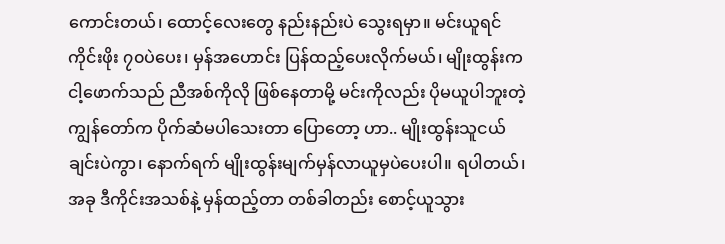ကောင်းတယ်၊ ထောင့်လေးတွေ နည်းနည်းပဲ သွေးရမှာ။ မင်းယူရင် ကိုင်းဖိုး ၇၀ပဲပေး၊ မှန်အဟောင်း ပြန်ထည့်ပေးလိုက်မယ်၊ မျိုးထွန်းက ငါ့ဖောက်သည် ညီအစ်ကိုလို ဖြစ်နေတာမို့ မင်းကိုလည်း ပိုမယူပါဘူးတဲ့ ကျွန်တော်က ပိုက်ဆံမပါသေးတာ ပြောတော့ ဟာ.. မျိုးထွန်းသူငယ်ချင်းပဲကွာ၊ နောက်ရက် မျိုးထွန်းမျက်မှန်လာယူမှပဲပေးပါ။ ရပါတယ်၊ အခု ဒီကိုင်းအသစ်နဲ့ မှန်ထည့်တာ တစ်ခါတည်း စောင့်ယူသွား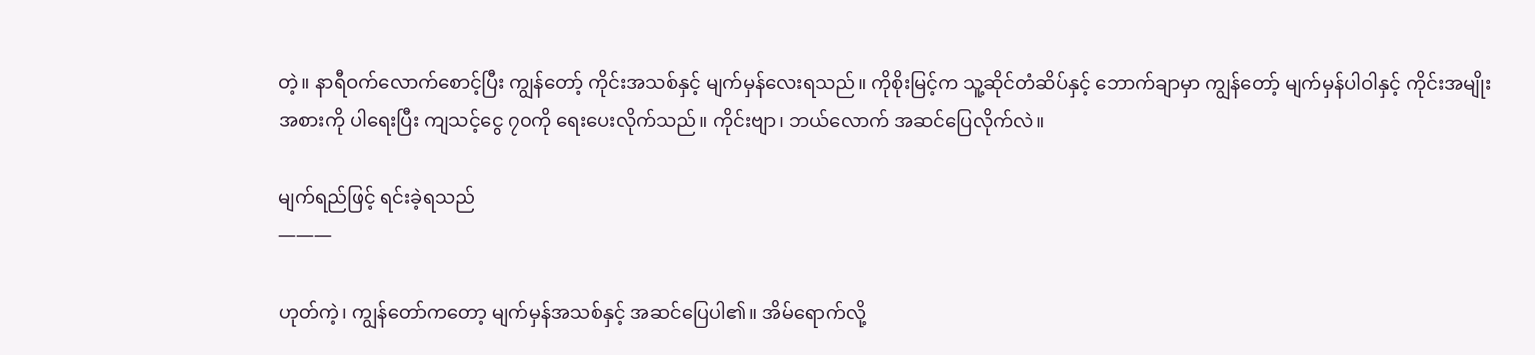တဲ့။ နာရီဝက်လောက်စောင့်ပြီး ကျွန်တော့် ကိုင်းအသစ်နှင့် မျက်မှန်လေးရသည်။ ကိုစိုးမြင့်က သူ့ဆိုင်တံဆိပ်နှင့် ဘောက်ချာမှာ ကျွန်တော့် မျက်မှန်ပါဝါနှင့် ကိုင်းအမျိုးအစားကို ပါရေးပြီး ကျသင့်ငွေ ၇၀ကို ရေးပေးလိုက်သည်။ ကိုင်းဗျာ၊ ဘယ်လောက် အဆင်ပြေလိုက်လဲ။

မျက်ရည်ဖြင့် ရင်းခဲ့ရသည်
———

ဟုတ်ကဲ့၊ ကျွန်တော်ကတော့ မျက်မှန်အသစ်နှင့် အဆင်ပြေပါ၏။ အိမ်ရောက်လို့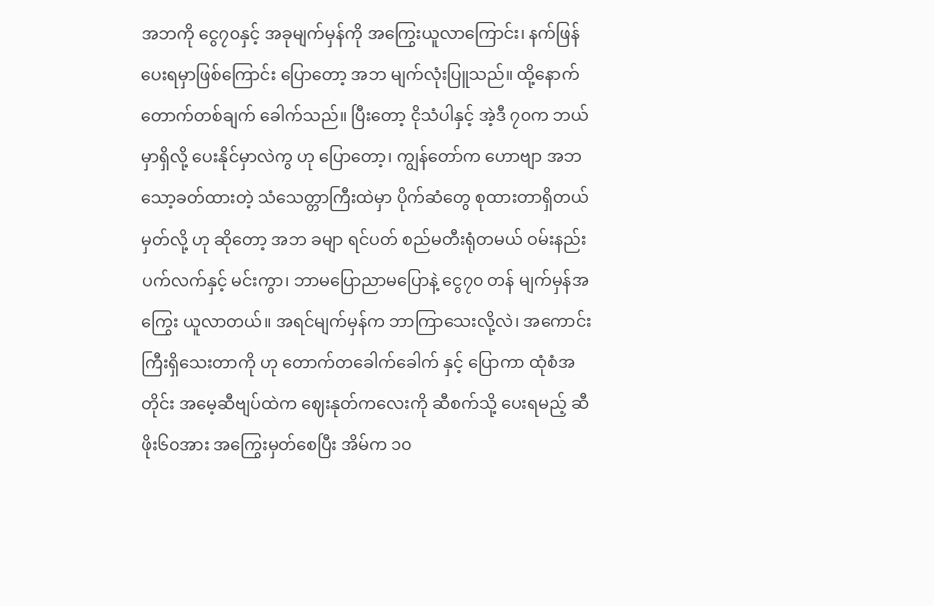အဘကို ငွေ၇၀နှင့် အခုမျက်မှန်ကို အကြွေးယူလာကြောင်း၊ နက်ဖြန်ပေးရမှာဖြစ်ကြောင်း ပြောတော့ အဘ မျက်လုံးပြူသည်။ ထို့နောက် တောက်တစ်ချက် ခေါက်သည်။ ပြီးတော့ ငိုသံပါနှင့် အဲ့ဒီ ၇၀က ဘယ်မှာရှိလို့ ပေးနိုင်မှာလဲကွ ဟု ပြောတော့၊ ကျွန်တော်က ဟောဗျာ အဘသော့ခတ်ထားတဲ့ သံသေတ္တာကြီးထဲမှာ ပိုက်ဆံတွေ စုထားတာရှိတယ်မှတ်လို့ ဟု ဆိုတော့ အဘ ခမျာ ရင်ပတ် စည်မတီးရုံတမယ် ဝမ်းနည်းပက်လက်နှင့် မင်းကွာ၊ ဘာမပြောညာမပြောနဲ့ ငွေ၇၀ တန် မျက်မှန်အကြွေး ယူလာတယ်။ အရင်မျက်မှန်က ဘာကြာသေးလို့လဲ၊ အကောင်းကြီးရှိသေးတာကို ဟု တောက်တခေါက်ခေါက် နှင့် ပြောကာ ထုံစံအတိုင်း အမေ့ဆီဗျပ်ထဲက ဈေးနုတ်ကလေးကို ဆီစက်သို့ ပေးရမည့် ဆီဖိုး၆၀အား အကြွေးမှတ်စေပြီး အိမ်က ၁၀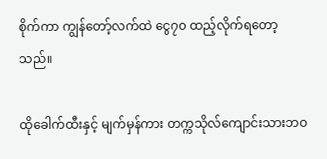စိုက်ကာ ကျွန်တော့်လက်ထဲ ငွေ၇၀ ထည့်လိုက်ရတော့သည်။

ထိုခေါက်ထီးနှင့် မျက်မှန်ကား တက္ကသိုလ်ကျောင်းသားဘဝ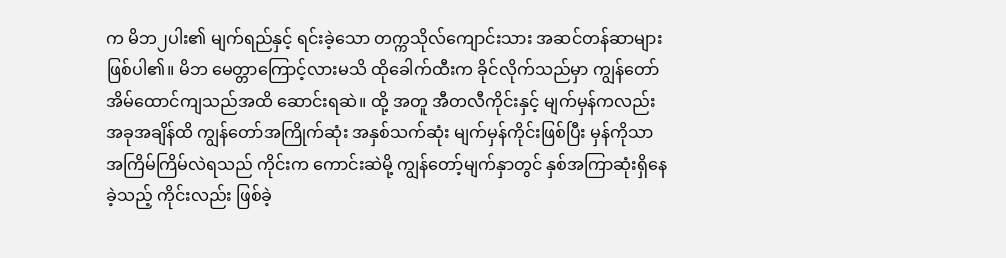က မိဘ၂ပါး၏ မျက်ရည်နှင့် ရင်းခဲ့သော တက္ကသိုလ်ကျောင်းသား အဆင်တန်ဆာများ ဖြစ်ပါ၏။ မိဘ မေတ္တာကြောင့်လားမသိ ထိုခေါက်ထီးက ခိုင်လိုက်သည်မှာ ကျွန်တော် အိမ်ထောင်ကျသည်အထိ ဆောင်းရဆဲ။ ထို့ အတူ အီတလီကိုင်းနှင့် မျက်မှန်ကလည်း အခုအချိန်ထိ ကျွန်တော်အကြိုက်ဆုံး အနှစ်သက်ဆုံး မျက်မှန်ကိုင်းဖြစ်ပြီး မှန်ကိုသာ အကြိမ်ကြိမ်လဲရသည် ကိုင်းက ကောင်းဆဲမို့ ကျွန်တော့်မျက်နှာတွင် နှစ်အကြာဆုံးရှိနေခဲ့သည့် ကိုင်းလည်း ဖြစ်ခဲ့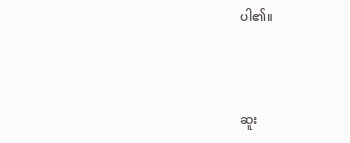ပါ၏။



ဆူး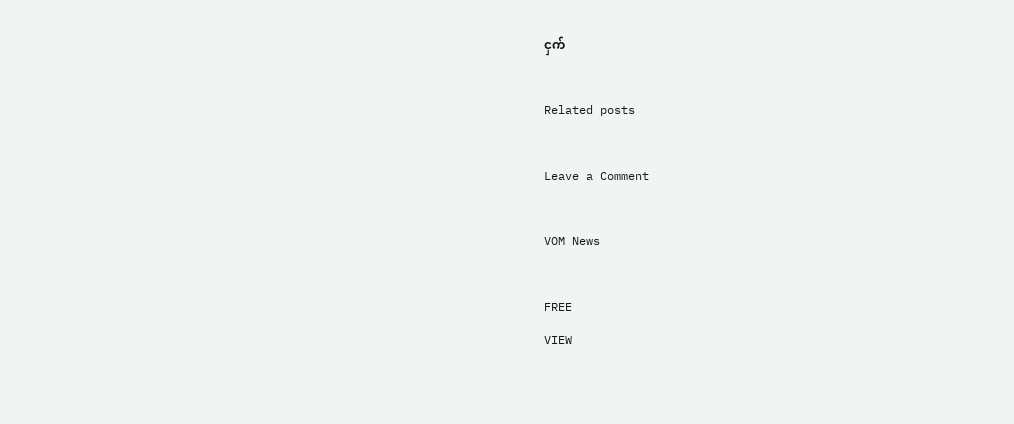ငှက်

Related posts

Leave a Comment

VOM News

FREE
VIEW